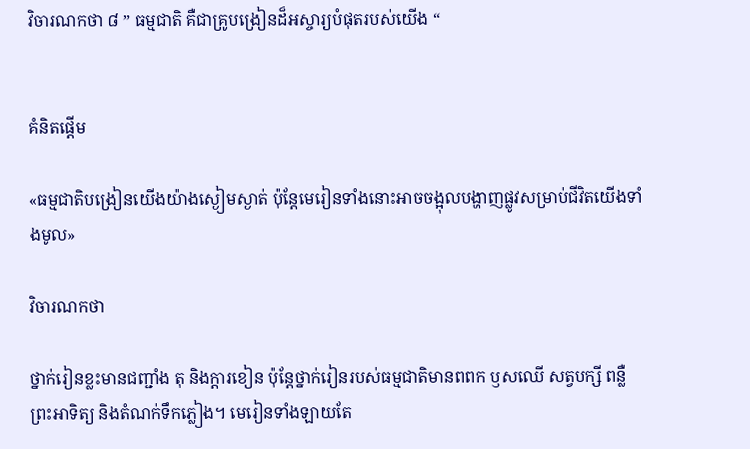វិចារណកថា ៨ ” ធម្មជាតិ គឺជាគ្រូបង្រៀនដ៏អស្ចារ្យបំផុតរបស់យើង “


គំនិតផ្តើម

«ធម្មជាតិបង្រៀនយើងយ៉ាងស្ងៀមស្ងាត់ ប៉ុន្តែមេរៀនទាំងនោះអាចចង្អុលបង្ហាញផ្លូវសម្រាប់ជីវិតយើងទាំងមូល»

វិចារណកថា

ថ្នាក់រៀនខ្លះមានជញ្ជាំង តុ និងក្ដារខៀន ប៉ុន្តែថ្នាក់រៀនរបស់ធម្មជាតិមានពពក ឫសឈើ សត្វបក្សី ពន្លឺព្រះអាទិត្យ និងតំណក់ទឹកភ្លៀង។ មេរៀនទាំងឡាយតែ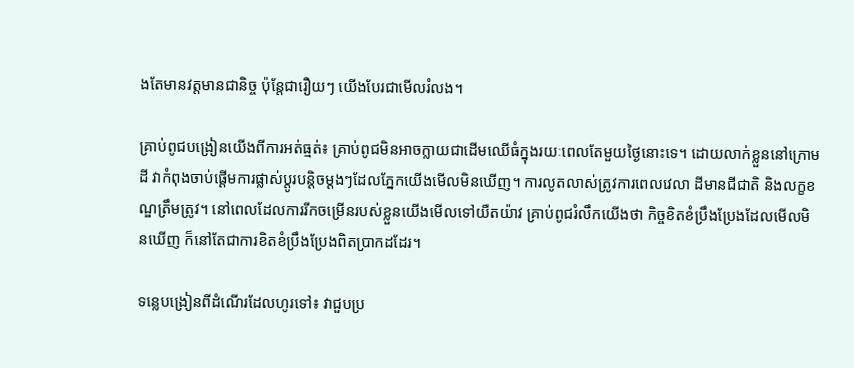ងតែមានវត្តមានជានិច្ច ប៉ុន្តែជារឿយៗ យើងបែរជាមើលរំលង។

គ្រាប់ពូជបង្រៀនយើងពីការអត់ធ្មត់៖ គ្រាប់ពូជមិនអាចក្លាយជាដើមឈើធំក្នុងរយៈពេលតែមួយថ្ងៃនោះទេ។ ដោយលាក់ខ្លួននៅក្រោមដី វាកំពុងចាប់ផ្តើមការផ្លាស់ប្តូរបន្តិចម្ដងៗដែលភ្នែកយើងមើលមិនឃើញ។ ការលូតលាស់ត្រូវការពេលវេលា ដីមានជីជាតិ និងលក្ខខណ្ឌត្រឹមត្រូវ។ នៅពេលដែលការរីកចម្រើនរបស់ខ្លួនយើងមើលទៅយឺតយ៉ាវ គ្រាប់ពូជរំលឹកយើងថា កិច្ចខិតខំប្រឹងប្រែងដែលមើលមិនឃើញ ក៏នៅតែជាការខិតខំប្រឹងប្រែងពិតប្រាកដដែរ។

ទន្លេបង្រៀនពីដំណើរដែលហូរទៅ៖ វាជួបប្រ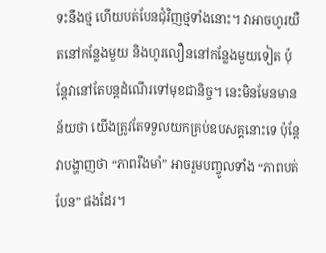ទះនឹងថ្ម ហើយបត់បែនជុំវិញថ្មទាំងនោះ។ វាអាចហូរយឺតនៅកន្លែងមួយ និងហូរលឿននៅកន្លែងមួយទៀត ប៉ុន្តែវានៅតែបន្តដំណើរទៅមុខជានិច្ច។ នេះមិនមែនមានន័យថា យើងត្រូវតែទទួលយកគ្រប់ឧបសគ្គនោះទេ ប៉ុន្តែវាបង្ហាញថា “ភាពរឹងមាំ” អាចរួមបញ្ចូលទាំង “ភាពបត់បែន” ផងដែរ។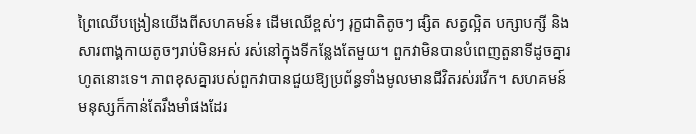ព្រៃឈើបង្រៀនយើងពីសហគមន៍៖ ដើមឈើខ្ពស់ៗ រុក្ខជាតិតូចៗ ផ្សិត សត្វល្អិត បក្សាបក្សី និងសារពាង្គកាយតូចៗរាប់មិនអស់ រស់នៅក្នុងទីកន្លែងតែមួយ។ ពួកវាមិនបានបំពេញតួនាទីដូចគ្នារហូតនោះទេ។ ភាពខុសគ្នារបស់ពួកវាបានជួយឱ្យប្រព័ន្ធទាំងមូលមានជីវិតរស់រវើក។ សហគមន៍មនុស្សក៏កាន់តែរឹងមាំផងដែរ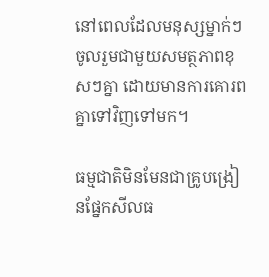នៅពេលដែលមនុស្សម្នាក់ៗចូលរួមជាមួយសមត្ថភាពខុសៗគ្នា ដោយមានការគោរពគ្នាទៅវិញទៅមក។

ធម្មជាតិមិនមែនជាគ្រូបង្រៀនផ្នែកសីលធ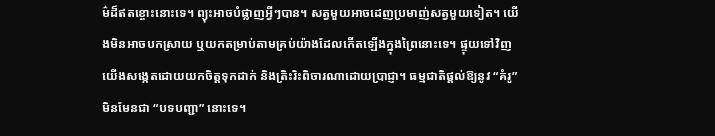ម៌ដ៏ឥតខ្ចោះនោះទេ។ ព្យុះអាចបំផ្លាញអ្វីៗបាន។ សត្វមួយអាចដេញប្រមាញ់សត្វមួយទៀត។ យើងមិនអាចបកស្រាយ ឬយកតម្រាប់តាមគ្រប់យ៉ាងដែលកើតឡើងក្នុងព្រៃនោះទេ។ ផ្ទុយទៅវិញ យើងសង្កេតដោយយកចិត្តទុកដាក់ និងត្រិះរិះពិចារណាដោយប្រាជ្ញា។ ធម្មជាតិផ្តល់ឱ្យនូវ “គំរូ” មិនមែនជា “បទបញ្ជា” នោះទេ។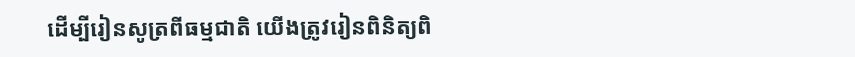ដើម្បីរៀនសូត្រពីធម្មជាតិ យើងត្រូវរៀនពិនិត្យពិ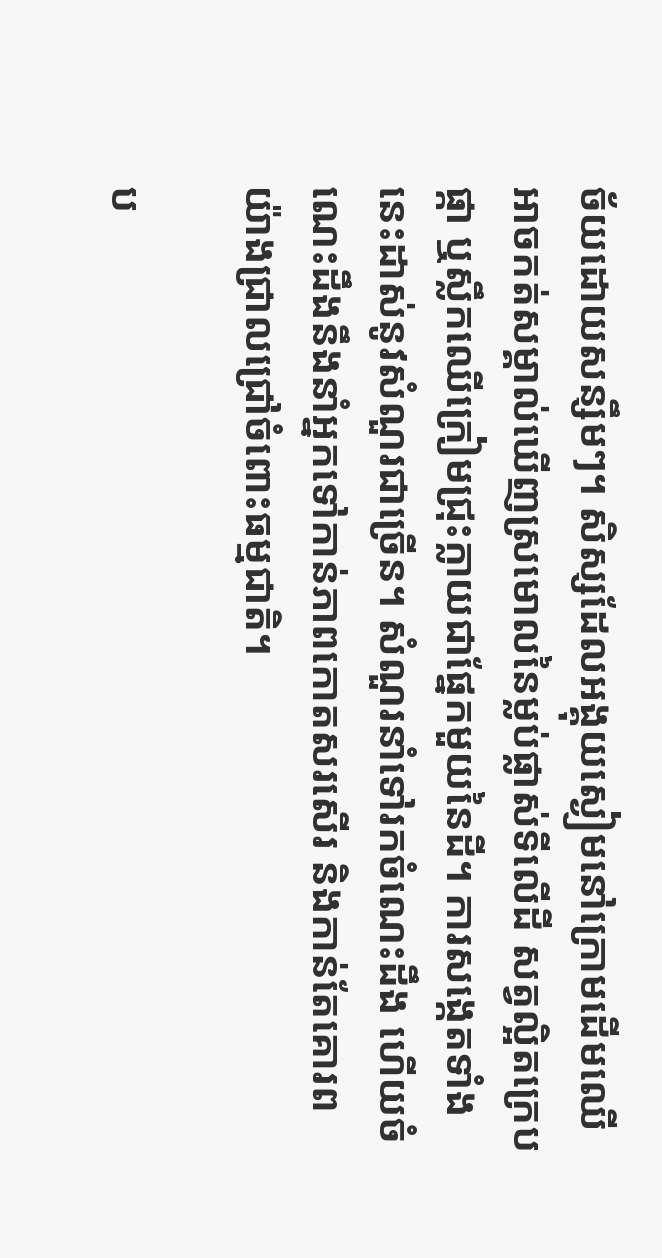ច័យដោយសន្សឹមៗ។ សិស្សដែលអង្គុយស្ងៀមនៅក្រោមដើមឈើ អាចកត់សម្គាល់ឃើញស្រមោលនៃម្លប់ផ្លាស់ទីលើដី សត្វល្អិតក្រេបផ្កា ឬស្លឹកឈើក្រៀមជ្រុះក្លាយជាផ្នែកមួយនៃដី។ ការសង្កេតទាំងនេះដាស់នូវសំណួរជាច្រើន។ សំណួរនាំទៅរកចំណេះដឹង ហើយចំណេះដឹងនឹងនាំអ្នកទៅកាន់ភាពកោតសរសើរ និងកាន់តែគោរពយ៉ាងជ្រាលជ្រៅចំពោះធម្មជាតិ។

ប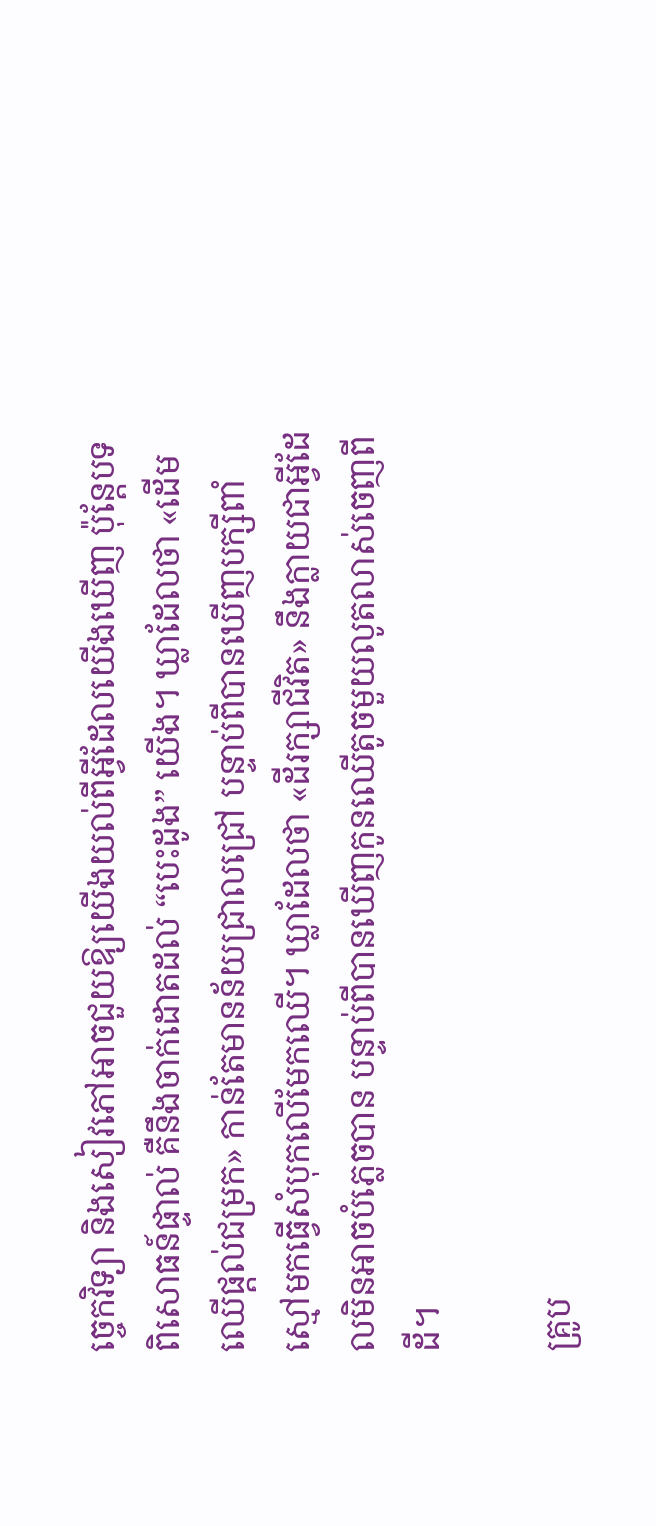ច្ចេកវិទ្យា និងសៀវភៅអាចជួយឱ្យយើងយល់ពីអ្វីដែលយើងឃើញ ប៉ុន្តែបទពិសោធន៍ផ្ទាល់ គឺនឹងចាក់ដោតដល់ “បេះដូង” យើង។ ឃ្លាដែលថា «ដើមឈើផ្តល់ជម្រក» កាន់តែមានន័យជ្រាលជ្រៅ បន្ទាប់ពីបានឃើញបក្សីពាំស្មៅមកធ្វើសំបុកលើមែកឈើ។ ឃ្លាដែលថា «ដីរក្សាជីវិត» នឹងក្លាយជាអ្វីដែលមិនអាចបំភ្លេចបាន បន្ទាប់ពីបានឃើញកូនឈើតូចមួយលូតលាស់ចេញពីដី។

គ្រូប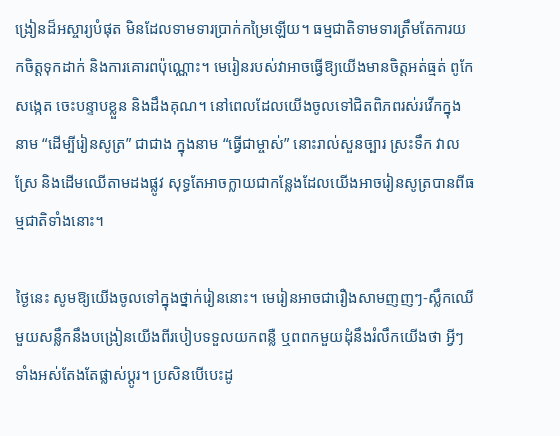ង្រៀនដ៏អស្ចារ្យបំផុត មិនដែលទាមទារប្រាក់កម្រៃឡើយ។ ធម្មជាតិទាមទារត្រឹមតែការយកចិត្តទុកដាក់ និងការគោរពប៉ុណ្ណោះ។ មេរៀនរបស់វាអាចធ្វើឱ្យយើងមានចិត្តអត់ធ្មត់ ពូកែសង្កេត ចេះបន្ទាបខ្លួន និងដឹងគុណ។ នៅពេលដែលយើងចូលទៅជិតពិភពរស់រវើកក្នុងនាម “ដើម្បីរៀនសូត្រ” ជាជាង ក្នុងនាម “ធ្វើជាម្ចាស់” នោះរាល់សួនច្បារ ស្រះទឹក វាលស្រែ និងដើមឈើតាមដងផ្លូវ សុទ្ធតែអាចក្លាយជាកន្លែងដែលយើងអាចរៀនសូត្របានពីធម្មជាតិទាំងនោះ។

ថ្ងៃនេះ សូមឱ្យយើងចូលទៅក្នុងថ្នាក់រៀននោះ។ មេរៀនអាចជារឿងសាមញញៗ-ស្លឹកឈើមួយសន្លឹកនឹងបង្រៀនយើងពីរបៀបទទួលយកពន្លឺ ឬពពកមួយដុំនឹងរំលឹកយើងថា អ្វីៗទាំងអស់តែងតែផ្លាស់ប្តូរ។ ប្រសិនបើបេះដូ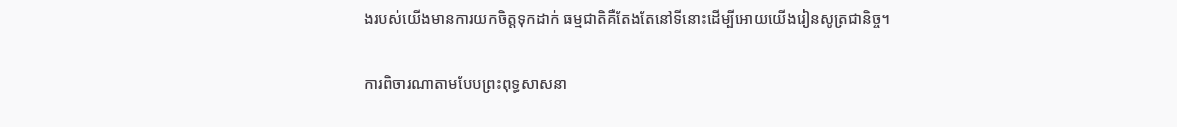ងរបស់យើងមានការយកចិត្តទុកដាក់ ធម្មជាតិគឺតែងតែនៅទីនោះដើម្បីអោយយើងរៀនសូត្រជានិច្ច។

ការពិចារណាតាមបែបព្រះពុទ្ធសាសនា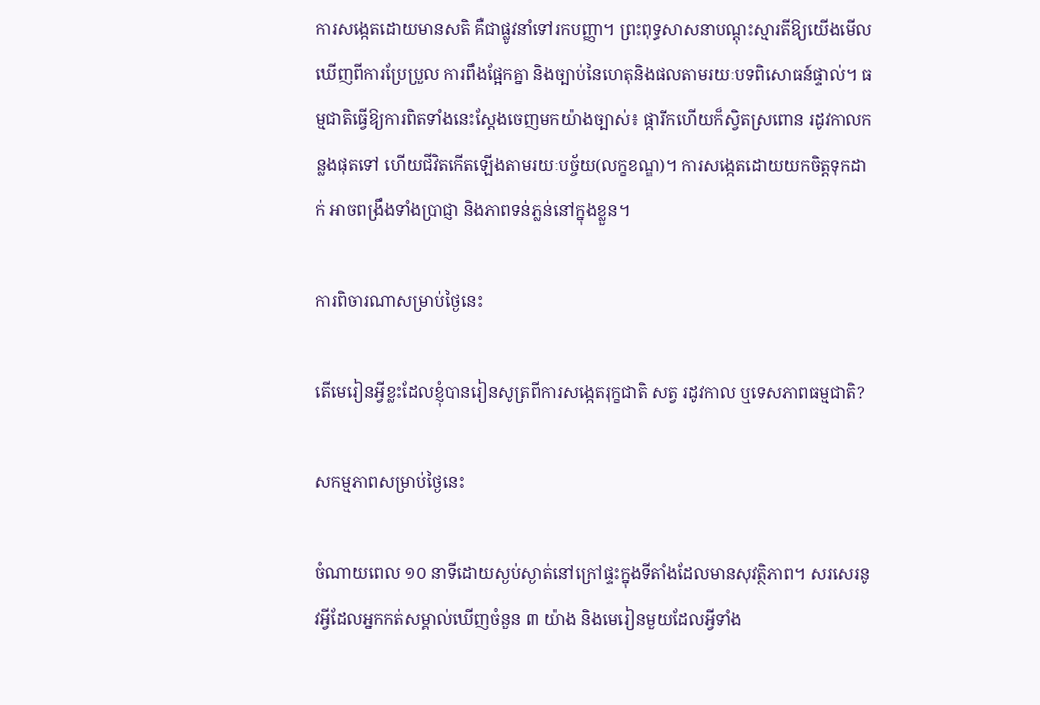ការសង្កេតដោយមានសតិ គឺជាផ្លូវនាំទៅរកបញ្ញា។ ព្រះពុទ្ធសាសនាបណ្តុះស្មារតីឱ្យយើងមើលឃើញពីការប្រែប្រួល ការពឹងផ្អែកគ្នា និងច្បាប់នៃហេតុនិងផលតាមរយៈបទពិសោធន៍ផ្ទាល់។ ធម្មជាតិធ្វើឱ្យការពិតទាំងនេះស្តែងចេញមកយ៉ាងច្បាស់៖ ផ្ការីកហើយក៏ស្វិតស្រពោន រដូវកាលកន្លងផុតទៅ ហើយជីវិតកើតឡើងតាមរយៈបច្ច័យ(លក្ខខណ្ឌ)។ ការសង្កេតដោយយកចិត្តទុកដាក់ អាចពង្រឹងទាំងប្រាជ្ញា និងភាពទន់ភ្លន់នៅក្នុងខ្លួន។

ការពិចារណាសម្រាប់ថ្ងៃនេះ

តើមេរៀនអ្វីខ្លះដែលខ្ញុំបានរៀនសូត្រពីការសង្កេតរុក្ខជាតិ សត្វ រដូវកាល ឬទេសភាពធម្មជាតិ?

សកម្មភាពសម្រាប់ថ្ងៃនេះ

ចំណាយពេល ១០ នាទីដោយស្ងប់ស្ងាត់នៅក្រៅផ្ទះក្នុងទីតាំងដែលមានសុវត្ថិភាព។ សរសេរនូវអ្វីដែលអ្នកកត់សម្គាល់ឃើញចំនួន ៣ យ៉ាង និងមេរៀនមួយដែលអ្វីទាំង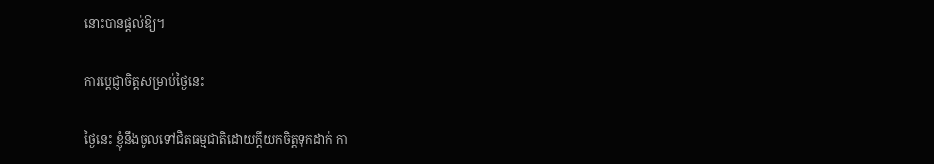នោះបានផ្តល់ឱ្យ។

ការប្តេជ្ញាចិត្តសម្រាប់ថ្ងៃនេះ

ថ្ងៃនេះ ខ្ញុំនឹងចូលទៅជិតធម្មជាតិដោយក្តីយកចិត្តទុកដាក់ កា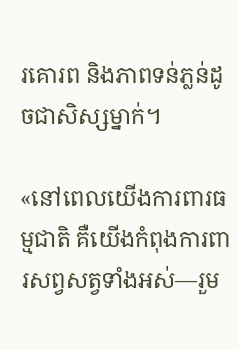រគោរព និងភាពទន់ភ្លន់ដូចជាសិស្សម្នាក់។

«នៅពេលយើងការពារធម្មជាតិ គឺយើងកំពុងការពារសព្វសត្វទាំងអស់—រួម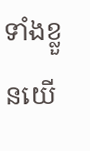ទាំងខ្លួនយើ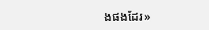ងផងដែរ»